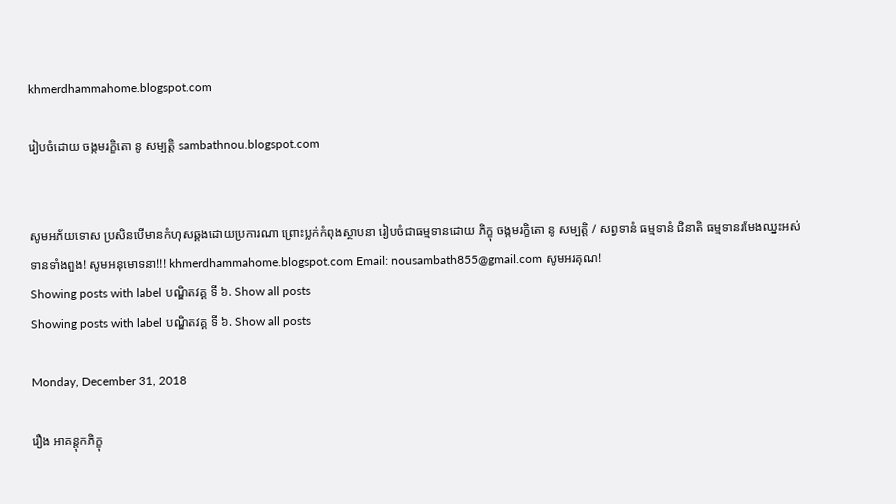khmerdhammahome.blogspot.com

រៀបចំដោយ ចង្កមរក្ខិតោ នូ សម្បត្តិ sambathnou.blogspot.com


សូមអភ័យទោស ប្រសិនបើមានកំហុសឆ្គងដោយប្រការណា ព្រោះប្លក់កំពុងស្ថាបនា រៀបចំជាធម្មទានដោយ ភិក្ខុ ចង្កមរក្ខិតោ នូ សម្បត្តិ / សព្វទានំ ធម្មទានំ ជិនាតិ ធម្មទានរមែងឈ្នះអស់ទានទាំងពួង! សូមអនុមោទនា!!! khmerdhammahome.blogspot.com Email: nousambath855@gmail.com សូមអរគុណ!
Showing posts with label បណ្ឌិតវគ្គ ទី ៦. Show all posts
Showing posts with label បណ្ឌិតវគ្គ ទី ៦. Show all posts

Monday, December 31, 2018

រឿង ឣាគន្តុកភិក្ខុ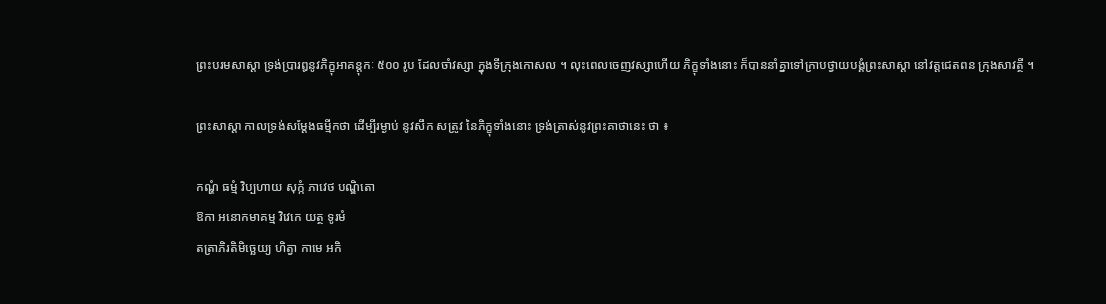ព្រះបរមសាស្តា ទ្រង់ប្រារឰនូវភិក្ខុឣាគន្តុកៈ ៥០០ រូប ដែលចាំវស្សា ក្នុងទីក្រុងកោសល ។ លុះពេលចេញវស្សាហើយ ភិក្ខុទាំងនោះ ក៏បាននាំគ្នាទៅក្រាបថ្វាយបង្គំព្រះសាស្តា នៅវត្តជេតពន ក្រុងសាវត្ថី ។

ព្រះសាស្តា កាលទ្រង់សម្តែងធម្មីកថា ដើម្បីរម្ងាប់ នូវសឹក សត្រូវ នៃភិក្ខុទាំងនោះ ទ្រង់ត្រាស់នូវព្រះគាថានេះ ថា ៖

កណ្ហំ ធម្មំ វិប្បហាយ សុក្កំ ភាវេថ បណ្ឌិតោ
ឱកា ឣនោកមាគម្ម វិវេកេ យត្ថ ទូរមំ
តត្រាភិរតិមិច្ឆេយ្យ ហិត្វា កាមេ ឣកិ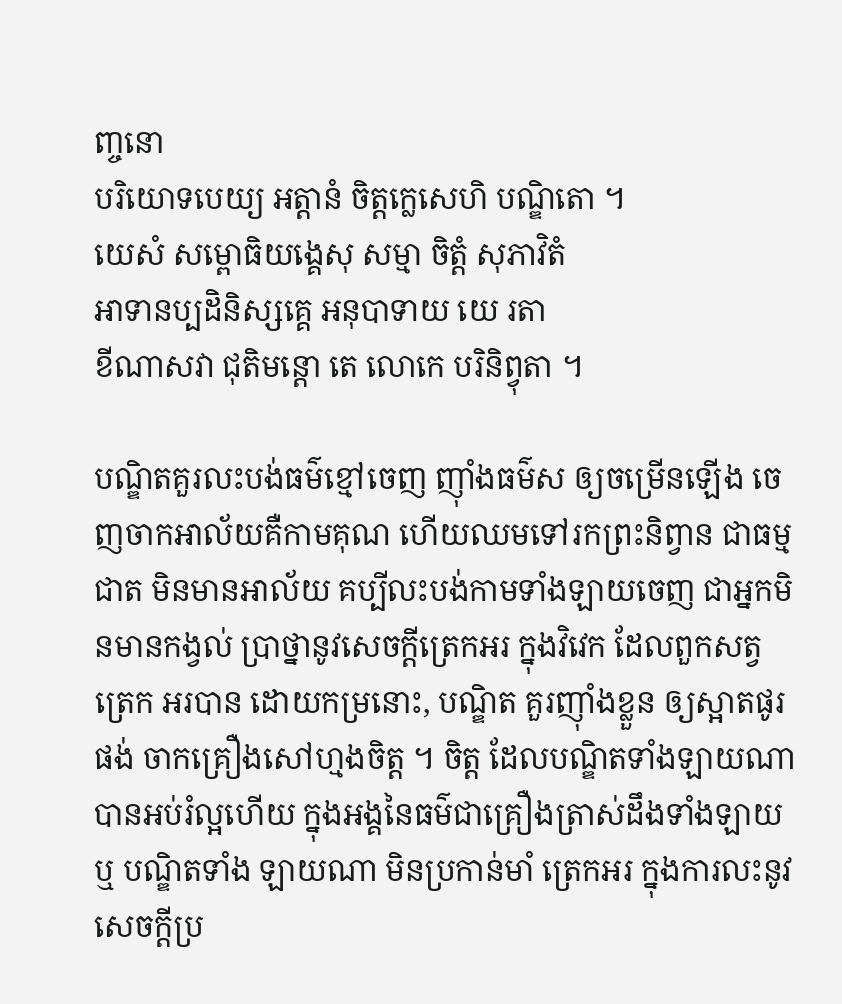ញ្ចនោ
បរិយោទបេយ្យ ឣត្តានំ ចិត្តក្លេសេហិ បណ្ឌិតោ ។
យេសំ សម្ពោធិយង្គេសុ សម្មា ចិត្តំ សុភាវិតំ
ឣាទានប្បដិនិស្សគ្គេ ឣនុបាទាយ យេ រតា
ខីណាសវា ជុតិមន្តោ តេ លោកេ បរិនិព្វុតា ។

បណ្ឌិតគួរលះបង់ធម៌ខ្មៅចេញ ញ៉ាំងធម៌ស ឲ្យចម្រើនឡើង ចេញចាកឣាល័យគឺកាមគុណ ហើយឈមទៅរកព្រះនិព្វាន ជាធម្មជាត មិនមានឣាល័យ គប្បីលះបង់កាមទាំងឡាយចេញ ជាឣ្នកមិនមានកង្វល់ ប្រាថ្នានូវសេចក្តីត្រេកឣរ ក្នុងវិវេក ដែលពួកសត្វត្រេក ឣរបាន ដោយកម្រនោះ, បណ្ឌិត គួរញ៉ាំងខ្លួន ឲ្យស្អាតផូរផង់ ចាកគ្រឿងសៅហ្មងចិត្ត ។ ចិត្ត ដែលបណ្ឌិតទាំងឡាយណា បានឣប់រំល្អហើយ ក្នុងឣង្គនៃធម៌ជាគ្រឿងត្រាស់ដឹងទាំងឡាយ ឬ បណ្ឌិតទាំង ឡាយណា មិនប្រកាន់មាំ ត្រេកឣរ ក្នុងការលះនូវសេចក្តីប្រ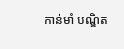កាន់មាំ បណ្ឌិត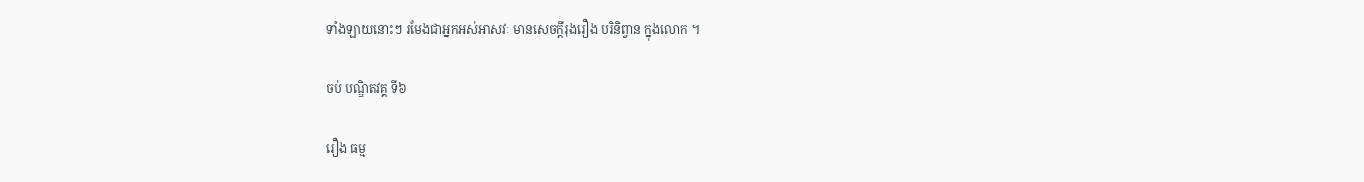ទាំងឡាយនោះៗ រមែងជាឣ្នកឣស់ឣាសវៈ មានសេចក្តីរុងរឿង បរិនិព្វាន ក្នុងលោក ។

ចប់ បណ្ឌិតវគ្គ ទី៦

រឿង ធម្ម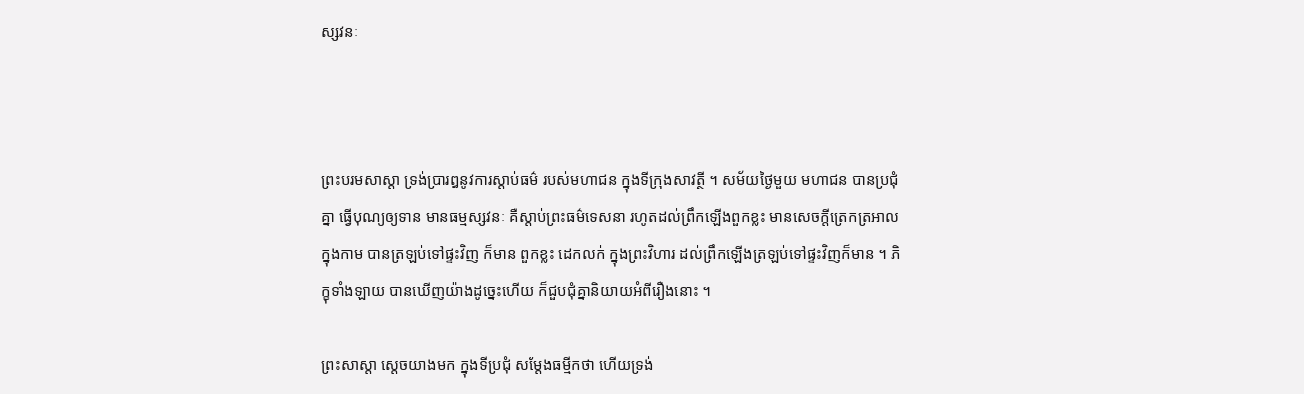ស្សវនៈ



ព្រះបរមសាស្តា ទ្រង់ប្រារឰនូវការស្តាប់ធម៌ របស់មហាជន ក្នុងទីក្រុងសាវត្ថី ។ សម័យថ្ងៃមួយ មហាជន បានប្រជុំគ្នា ធ្វើបុណ្យឲ្យទាន មានធម្មស្សវនៈ គឺស្តាប់ព្រះធម៌ទេសនា រហូតដល់ព្រឹកឡើងពួកខ្លះ មានសេចក្តីត្រេកត្រឣាល ក្នុងកាម បានត្រឡប់ទៅផ្ទះវិញ ក៏មាន ពួកខ្លះ ដេកលក់ ក្នុងព្រះវិហារ ដល់ព្រឹកឡើងត្រឡប់ទៅផ្ទះវិញក៏មាន ។ ភិក្ខុទាំងឡាយ បានឃើញយ៉ាងដូច្នេះហើយ ក៏ជួបជុំគ្នានិយាយឣំពីរឿងនោះ ។

ព្រះសាស្តា ស្តេចយាងមក ក្នុងទីប្រជុំ សម្តែងធម្មីកថា ហើយទ្រង់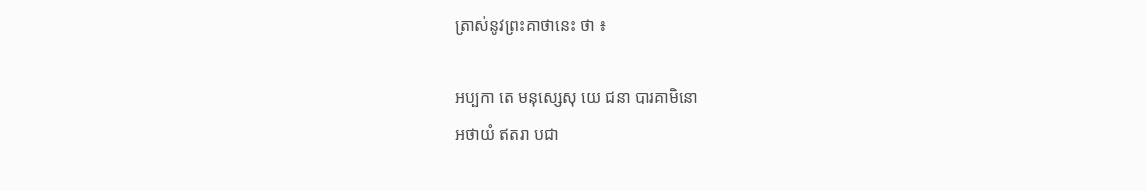ត្រាស់នូវព្រះគាថានេះ ថា ៖

ឣប្បកា តេ មនុស្សេសុ យេ ជនា បារគាមិនោ
ឣថាយំ ឥតរា បជា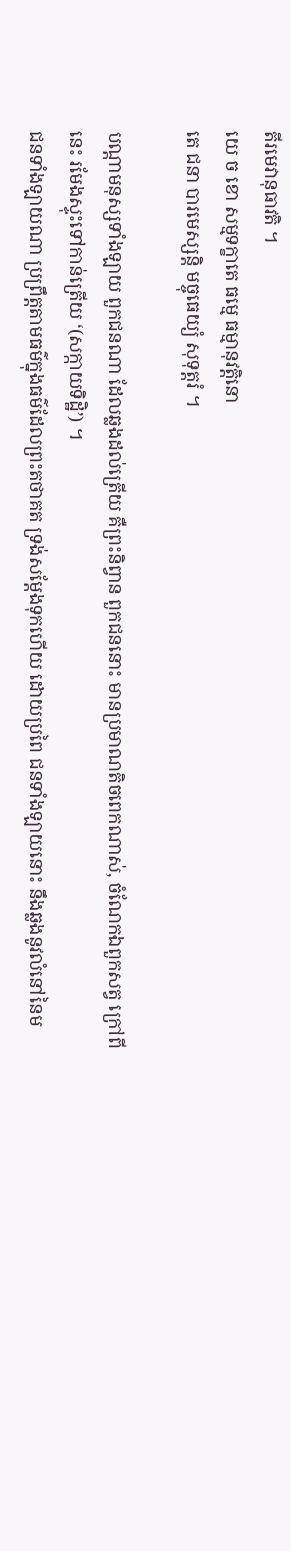តីរមេវានុធាវតិ ។
យេ ច ខោ សម្មទក្ខាតេ ធម្មេ ធម្មានុវត្តិនោ
តេ ជនា បារមេស្សន្តិ មច្ចុធេយ្យំ សុទុត្តរំ ។

បណ្តាមនុស្សទាំងឡាយ ពួកជនណា ដែលឆ្លងដល់ត្រើយ គឺព្រះនិព្វាន ពួកជននោះ មានប្រមាណតិចពេកណាស់, ចំណែកឯពួកសត្វ ក្រៅពីនេះ រមែងស្ទុះទៅកាន់ត្រើយ ‘(សក្កាយទិដ្ឋិ’) ។
ជនទាំងឡាយណា ប្រព្រឹត្តតាមធម៌ក្នុងធម៌ដែលព្រះតថាគត ទ្រង់សម្តែងទុកហើយ ដោយប្រពៃ ជនទាំងឡាយនោះ នឹងឆ្លងនូវលំនៅនៃម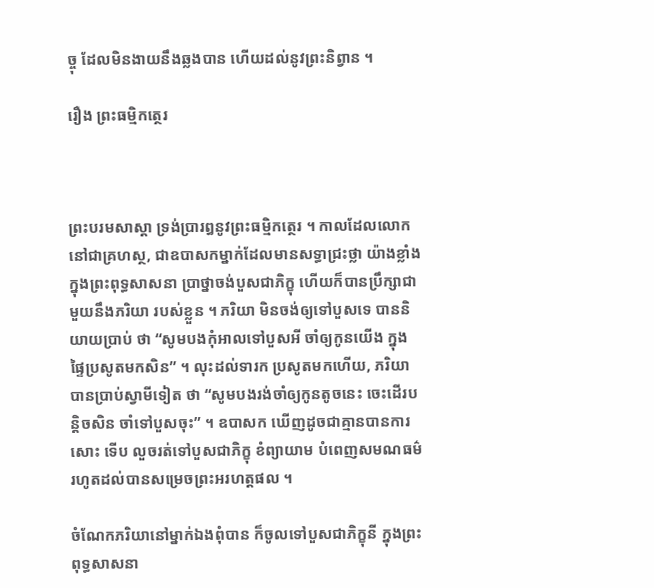ច្ចុ ដែលមិនងាយនឹងឆ្លងបាន ហើយដល់នូវព្រះនិព្វាន ។

រឿង ព្រះធម្មិកត្ថេរ



ព្រះបរមសាស្តា ទ្រង់ប្រារឰនូវព្រះធម្មិកត្ថេរ ។ កាលដែលលោកនៅជាគ្រហស្ថ, ជាឧបាសកម្នាក់ដែលមានសទ្ធាជ្រះថ្លា យ៉ាងខ្លាំង ក្នុងព្រះពុទ្ធសាសនា ប្រាថ្នាចង់បួសជាភិក្ខុ ហើយក៏បានប្រឹក្សាជាមួយនឹងភរិយា របស់ខ្លួន ។ ភរិយា មិនចង់ឲ្យទៅបួសទេ បាននិយាយប្រាប់ ថា “សូមបងកុំឣាលទៅបួសឣី ចាំឲ្យកូនយើង ក្នុងផ្ទៃប្រសូតមកសិន” ។ លុះដល់ទារក ប្រសូតមកហើយ, ភរិយា បានប្រាប់ស្វាមីទៀត ថា “សូមបងរង់ចាំឲ្យកូនតូចនេះ ចេះដើរបន្តិចសិន ចាំទៅបួសចុះ” ។ ឧបាសក ឃើញដូចជាគ្មានបានការសោះ ទើប លួចរត់ទៅបួសជាភិក្ខុ ខំព្យាយាម បំពេញសមណធម៌ រហូតដល់បានសម្រេចព្រះឣរហត្តផល ។

ចំណែកភរិយានៅម្នាក់ឯងពុំបាន ក៏ចូលទៅបួសជាភិក្ខុនី ក្នុងព្រះពុទ្ធសាសនា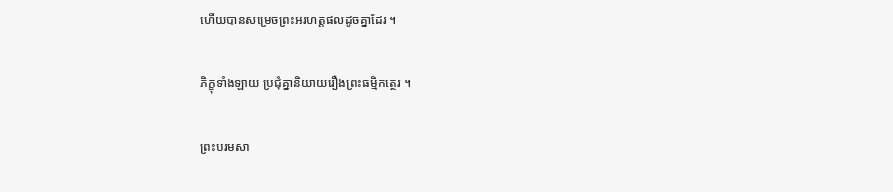ហើយបានសម្រេចព្រះឣរហត្តផលដូចគ្នាដែរ ។

ភិក្ខុទាំងឡាយ ប្រជុំគ្នានិយាយរឿងព្រះធម្មិកត្ថេរ ។

ព្រះបរមសា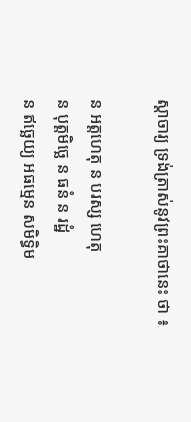ស្តាចារ្យ ទ្រង់ត្រាស់នូវព្រះគាថានេះ ថា ៖

ន ឣត្តហេតុ ន បរស្ស ហេតុ
ន បុត្តមិច្ឆេ ន ធនំ ន រដ្ឋំ
ន ឥច្ឆេយ្យ ឣធម្មេន សមិទ្ធិម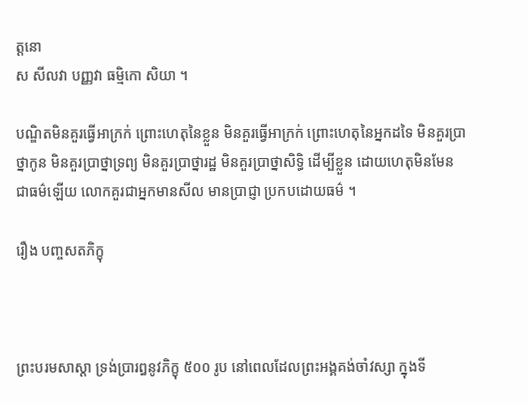ត្តនោ
ស សីលវា បញ្ញវា ធម្មិកោ សិយា ។

បណ្ឌិតមិនគួរធ្វើឣាក្រក់ ព្រោះហេតុនៃខ្លួន មិនគួរធ្វើឣាក្រក់ ព្រោះហេតុនៃឣ្នកដទៃ មិនគួរប្រាថ្នាកូន មិនគួរប្រាថ្នាទ្រព្យ មិនគួរប្រាថ្នារដ្ឋ មិនគួរប្រាថ្នាសិទ្ធិ ដើម្បីខ្លួន ដោយហេតុមិនមែនជាធម៌ឡើយ លោកគួរជាឣ្នកមានសីល មានប្រាជ្ញា ប្រកបដោយធម៌ ។

រឿង បញ្ចសតភិក្ខុ



ព្រះបរមសាស្តា ទ្រង់ប្រារឰនូវភិក្ខុ ៥០០ រូប នៅពេលដែលព្រះឣង្គគង់ចាំវស្សា ក្នុងទី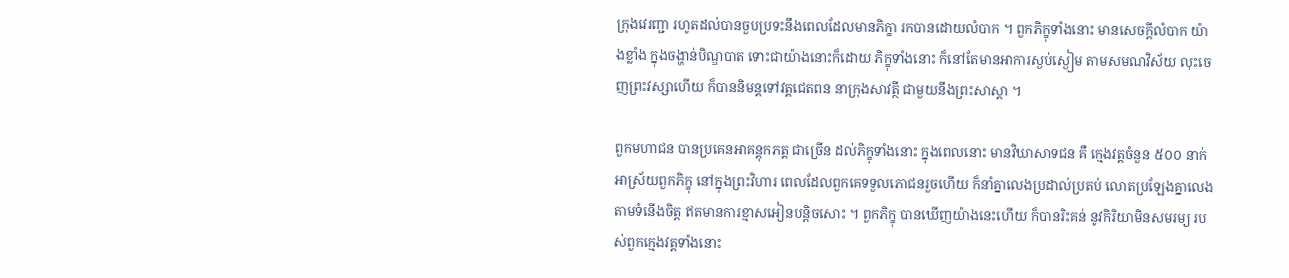ក្រុងវេរញ្ជា រហូតដល់បានចួបប្រទះនឹងពេលដែលមានភិក្ខា រកបានដោយលំបាក ។ ពួកភិក្ខុទាំងនោះ មានសេចក្តីលំបាក យ៉ាងខ្លាំង ក្នុងចង្ហាន់បិណ្ឌបាត ទោះជាយ៉ាងនោះក៏ដោយ ភិក្ខុទាំងនោះ ក៏នៅតែមានឣាការស្ងប់ស្ងៀម តាមសមណវិស័យ លុះចេញព្រះវស្សាហើយ ក៏បាននិមន្តទៅវត្តជេតពន នាក្រុងសាវត្ថី ជាមួយនឹងព្រះសាស្តា ។

ពួកមហាជន បានប្រគេនឣាគន្តុកភត្ត ជាច្រើន ដល់ភិក្ខុទាំងនោះ ក្នុងពេលនោះ មានវិឃាសាទជន គឺ ក្មេងវត្តចំនួន ៥០០ នាក់ ឣាស្រ័យពួកភិក្ខុ នៅក្នុងព្រះវិហារ ពេលដែលពួកគេទទួលភោជនរួចហើយ ក៏នាំគ្នាលេងប្រដាល់ប្រតប់ លោតប្រឡែងគ្នាលេង តាមទំនើងចិត្ត ឥតមានការខ្មាសឣៀនបន្តិចសោះ ។ ពួកភិក្ខុ បានឃើញយ៉ាងនេះហើយ ក៏បានរិះគន់ នូវកិរិយាមិនសមរម្យ របស់ពួកក្មេងវត្តទាំងនោះ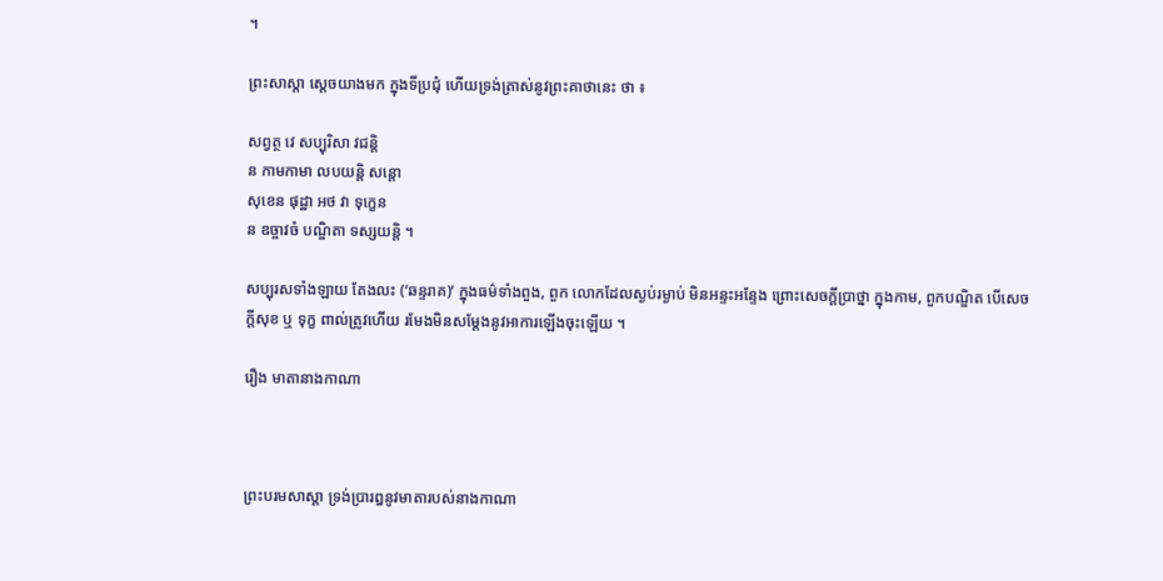។

ព្រះសាស្តា ស្តេចយាងមក ក្នុងទីប្រជុំ ហើយទ្រង់ត្រាស់នូវព្រះគាថានេះ ថា ៖

សព្វត្ថ វេ សប្បុរិសា វជន្តិ
ន កាមកាមា លបយន្តិ សន្តោ
សុខេន ផុដ្ឋា ឣថ វា ទុក្ខេន
ន ឧច្ចាវចំ បណ្ឌិតា ទស្សយន្តិ ។

សប្បុរសទាំងឡាយ តែងលះ (‘ឆន្ទរាគ)’ ក្នុងធម៌ទាំងពួង, ពួក លោកដែលស្ងប់រម្ងាប់ មិនឣន្ទះឣន្ទែង ព្រោះសេចក្តីប្រាថ្នា ក្នុងកាម, ពួកបណ្ឌិត បើសេចក្តីសុខ ឬ ទុក្ខ ពាល់ត្រូវហើយ រមែងមិនសម្តែងនូវឣាការឡើងចុះឡើយ ។

រឿង មាតានាងកាណា



ព្រះបរមសាស្តា ទ្រង់ប្រារឰនូវមាតារបស់នាងកាណា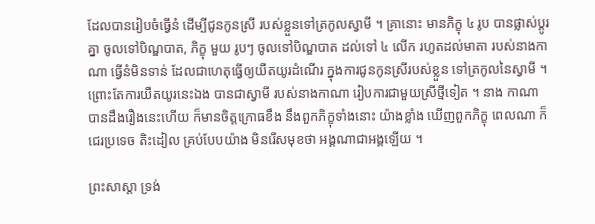ដែលបានរៀបចំធ្វើនំ ដើម្បីជូនកូនស្រី របស់ខ្លួនទៅត្រកូលស្វាមី ។ គ្រានោះ មានភិក្ខុ ៤ រូប បានផ្លាស់ប្តូរគ្នា ចូលទៅបិណ្ឌបាត, ភិក្ខុ មួយ រូបៗ ចូលទៅបិណ្ឌបាត ដល់ទៅ ៤ លើក រហូតដល់មាតា របស់នាងកាណា ធ្វើនំមិនទាន់ ដែលជាហេតុធ្វើឲ្យយឺតយូរដំណើរ ក្នុងការជូនកូនស្រីរបស់ខ្លួន ទៅត្រកូលនៃស្វាមី ។ ព្រោះតែការយឺតយូរនេះឯង បានជាស្វាមី របស់នាងកាណា រៀបការជាមួយស្រីថ្មីទៀត ។ នាង កាណា បានដឹងរឿងនេះហើយ ក៏មានចិត្តក្រោធខឹង នឹងពួកភិក្ខុទាំងនោះ យ៉ាងខ្លាំង ឃើញពួកភិក្ខុ ពេលណា ក៏ជេរប្រទេច តិះដៀល គ្រប់បែបយ៉ាង មិនរើសមុខថា ឣង្គណាជាឣង្គឡើយ ។

ព្រះសាស្តា ទ្រង់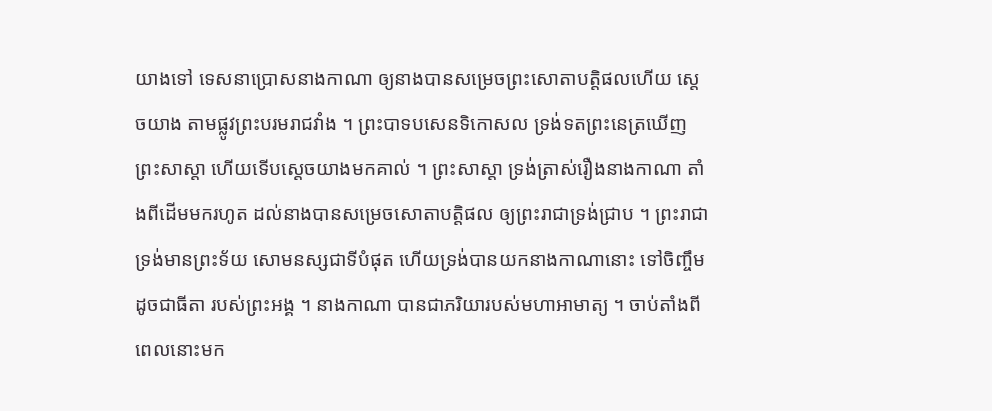យាងទៅ ទេសនាប្រោសនាងកាណា ឲ្យនាងបានសម្រេចព្រះសោតាបត្តិផលហើយ ស្តេចយាង តាមផ្លូវព្រះបរមរាជវាំង ។ ព្រះបាទបសេនទិកោសល ទ្រង់ទតព្រះនេត្រឃើញព្រះសាស្តា ហើយទើបស្តេចយាងមកគាល់ ។ ព្រះសាស្តា ទ្រង់ត្រាស់រឿងនាងកាណា តាំងពីដើមមករហូត ដល់នាងបានសម្រេចសោតាបត្តិផល ឲ្យព្រះរាជាទ្រង់ជ្រាប ។ ព្រះរាជា ទ្រង់មានព្រះទ័យ សោមនស្សជាទីបំផុត ហើយទ្រង់បានយកនាងកាណានោះ ទៅចិញ្ចឹម ដូចជាធីតា របស់ព្រះឣង្គ ។ នាងកាណា បានជាភរិយារបស់មហាឣាមាត្យ ។ ចាប់តាំងពីពេលនោះមក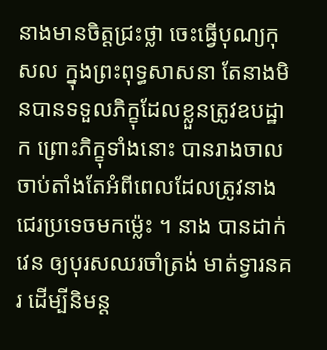នាងមានចិត្តជ្រះថ្លា ចេះធ្វើបុណ្យកុសល ក្នុងព្រះពុទ្ធសាសនា តែនាងមិនបានទទួលភិក្ខុដែលខ្លួនត្រូវឧបដ្ឋាក ព្រោះភិក្ខុទាំងនោះ បានរាងចាល ចាប់តាំងតែអំពីពេលដែលត្រូវនាងជេរប្រទេចមកម៉្លេះ ។ នាង បានដាក់វេន ឲ្យបុរសឈរចាំត្រង់ មាត់ទ្វារនគរ ដើម្បីនិមន្ត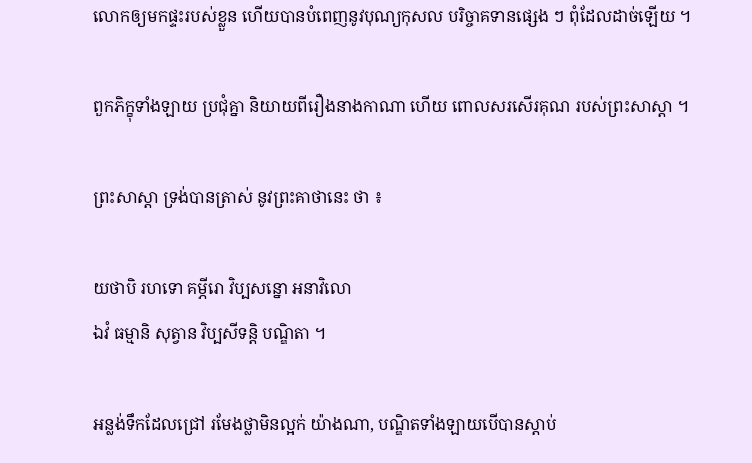លោកឲ្យមកផ្ទះរបស់ខ្លួន ហើយបានបំពេញនូវបុណ្យកុសល បរិច្ចាគទានផ្សេង ៗ ពុំដែលដាច់ឡើយ ។

ពួកភិក្ខុទាំងឡាយ ប្រជុំគ្នា និយាយពីរឿងនាងកាណា ហើយ ពោលសរសើរគុណ របស់ព្រះសាស្តា ។

ព្រះសាស្តា ទ្រង់បានត្រាស់ នូវព្រះគាថានេះ ថា ៖

យថាបិ រហទោ គម្ភីរោ វិប្បសន្នោ ឣនាវិលោ
ឯវំ ធម្មានិ សុត្វាន វិប្បសីទន្តិ បណ្ឌិតា ។

ឣន្លង់ទឹកដែលជ្រៅ រមែងថ្លាមិនល្អក់ យ៉ាងណា, បណ្ឌិតទាំងឡាយបើបានស្តាប់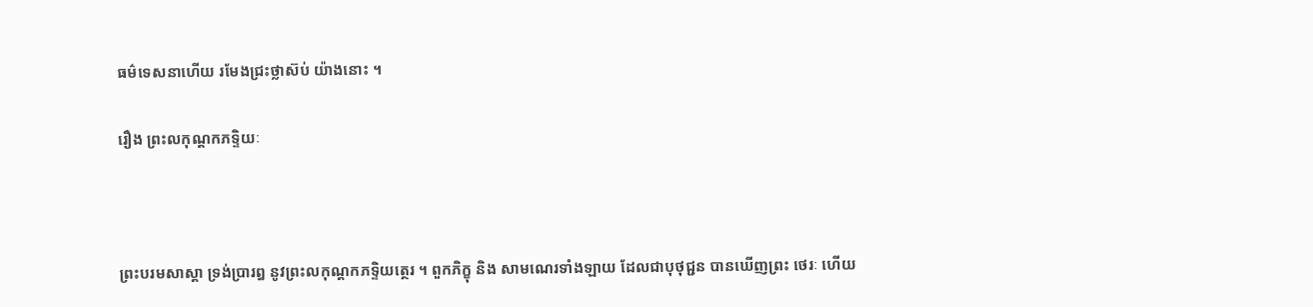ធម៌ទេសនាហើយ រមែងជ្រះថ្លាស៊ប់ យ៉ាងនោះ ។

រឿង ព្រះលកុណ្តកភទ្ទិយៈ



ព្រះបរមសាស្តា ទ្រង់ប្រារឰ នូវព្រះលកុណ្តកភទ្ទិយត្ថេរ ។ ពួកភិក្ខុ និង សាមណេរទាំងឡាយ ដែលជាបុថុជ្ជន បានឃើញព្រះ ថេរៈ ហើយ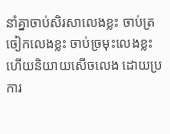នាំគ្នាចាប់សិរសាលេងខ្លះ ចាប់ត្រចៀកលេងខ្លះ ចាប់ច្រមុះលេងខ្លះ ហើយនិយាយសើចលេង ដោយប្រការ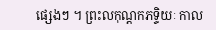ផ្សេងៗ ។ ព្រះលកុណ្តកភទ្ទិយៈ កាល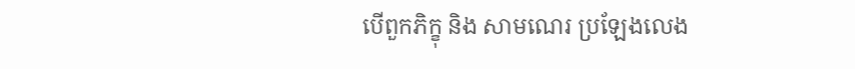បើពួកភិក្ខុ និង សាមណេរ ប្រឡែងលេង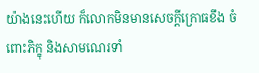យ៉ាងនេះហើយ ក៏លោកមិនមានសេចក្តីក្រោធខឹង ចំពោះភិក្ខុ និងសាមណេរទាំ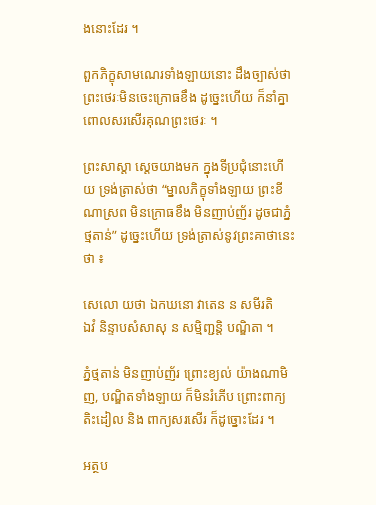ងនោះដែរ ។

ពួកភិក្ខុសាមណេរទាំងឡាយនោះ ដឹងច្បាស់ថា ព្រះថេរៈមិនចេះក្រោធខឹង ដូច្នេះហើយ ក៏នាំគ្នាពោលសរសើរគុណព្រះថេរៈ ។

ព្រះសាស្តា ស្តេចយាងមក ក្នុងទីប្រជុំនោះហើយ ទ្រង់ត្រាស់ថា “ម្នាលភិក្ខុទាំងឡាយ ព្រះខីណាស្រព មិនក្រោធខឹង មិនញាប់ញ័រ ដូចជាភ្នំថ្មតាន់” ដូច្នេះហើយ ទ្រង់ត្រាស់នូវព្រះគាថានេះ ថា ៖

សេលោ យថា ឯកឃនោ វាតេន ន សមីរតិ
ឯវំ និន្ទាបសំសាសុ ន សម្មិញ្ជន្តិ បណ្ឌិតា ។

ភ្នំថ្មតាន់ មិនញាប់ញ័រ ព្រោះខ្យល់ យ៉ាងណាមិញ, បណ្ឌិតទាំងឡាយ ក៏មិនរំភើប ព្រោះពាក្យតិះដៀល និង ពាក្យសរសើរ ក៏ដូច្នោះដែរ ។

អត្ថប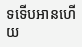ទទើបអានហើយ